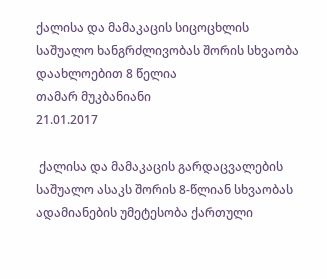ქალისა და მამაკაცის სიცოცხლის საშუალო ხანგრძლივობას შორის სხვაობა დაახლოებით 8 წელია
თამარ მუკბანიანი
21.01.2017

 ქალისა და მამაკაცის გარდაცვალების საშუალო ასაკს შორის 8-წლიან სხვაობას ადამიანების უმეტესობა ქართული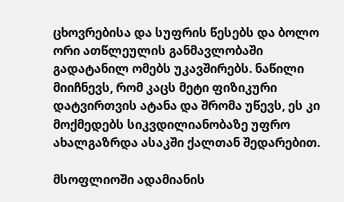ცხოვრებისა და სუფრის წესებს და ბოლო ორი ათწლეულის განმავლობაში გადატანილ ომებს უკავშირებს. ნაწილი მიიჩნევს, რომ კაცს მეტი ფიზიკური დატვირთვის ატანა და შრომა უწევს, ეს კი მოქმედებს სიკვდილიანობაზე უფრო ახალგაზრდა ასაკში ქალთან შედარებით.

მსოფლიოში ადამიანის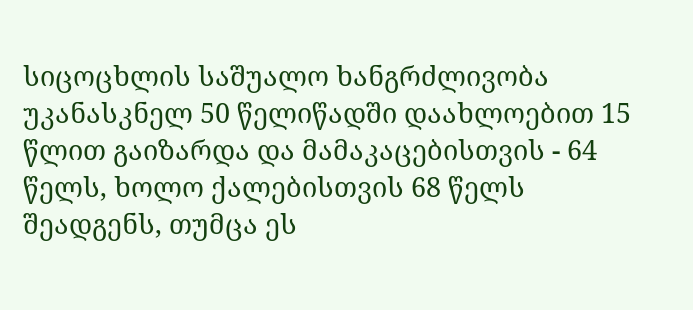სიცოცხლის საშუალო ხანგრძლივობა უკანასკნელ 50 წელიწადში დაახლოებით 15 წლით გაიზარდა და მამაკაცებისთვის - 64 წელს, ხოლო ქალებისთვის 68 წელს შეადგენს, თუმცა ეს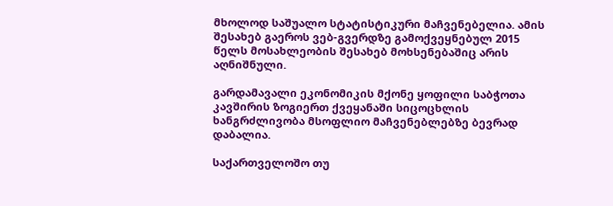მხოლოდ საშუალო სტატისტიკური მაჩვენებელია. ამის შესახებ გაეროს ვებ-გვერდზე გამოქვეყნებულ 2015 წელს მოსახლეობის შესახებ მოხსენებაშიც არის აღნიშნული.

გარდამავალი ეკონომიკის მქონე ყოფილი საბჭოთა კავშირის ზოგიერთ ქვეყანაში სიცოცხლის ხანგრძლივობა მსოფლიო მაჩვენებლებზე ბევრად დაბალია.

საქართველოშო თუ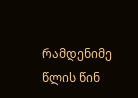რამდენიმე წლის წინ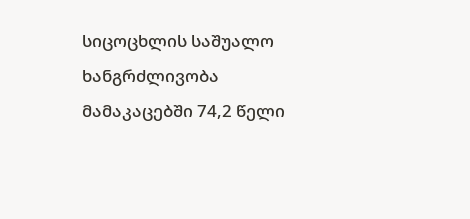სიცოცხლის საშუალო ხანგრძლივობა მამაკაცებში 74,2 წელი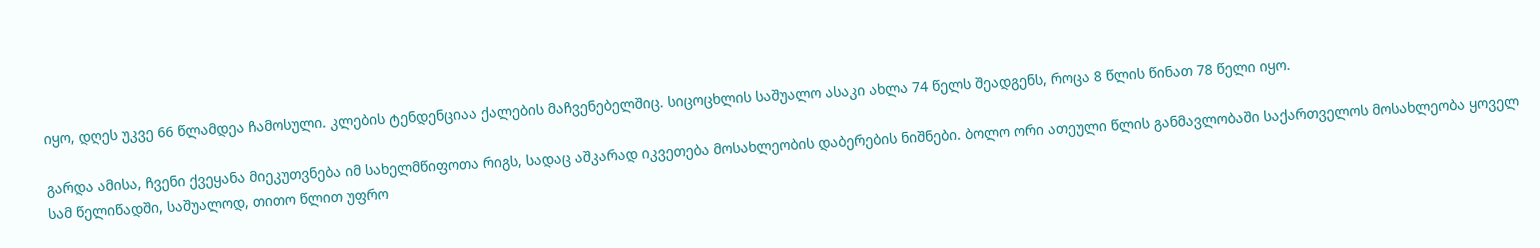იყო, დღეს უკვე 66 წლამდეა ჩამოსული. კლების ტენდენციაა ქალების მაჩვენებელშიც. სიცოცხლის საშუალო ასაკი ახლა 74 წელს შეადგენს, როცა 8 წლის წინათ 78 წელი იყო.

გარდა ამისა, ჩვენი ქვეყანა მიეკუთვნება იმ სახელმწიფოთა რიგს, სადაც აშკარად იკვეთება მოსახლეობის დაბერების ნიშნები. ბოლო ორი ათეული წლის განმავლობაში საქართველოს მოსახლეობა ყოველ სამ წელიწადში, საშუალოდ, თითო წლით უფრო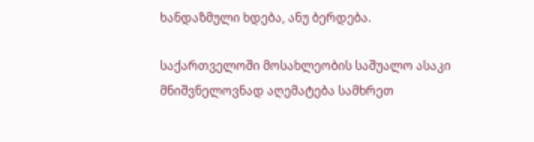ხანდაზმული ხდება, ანუ ბერდება.

საქართველოში მოსახლეობის საშუალო ასაკი მნიშვნელოვნად აღემატება სამხრეთ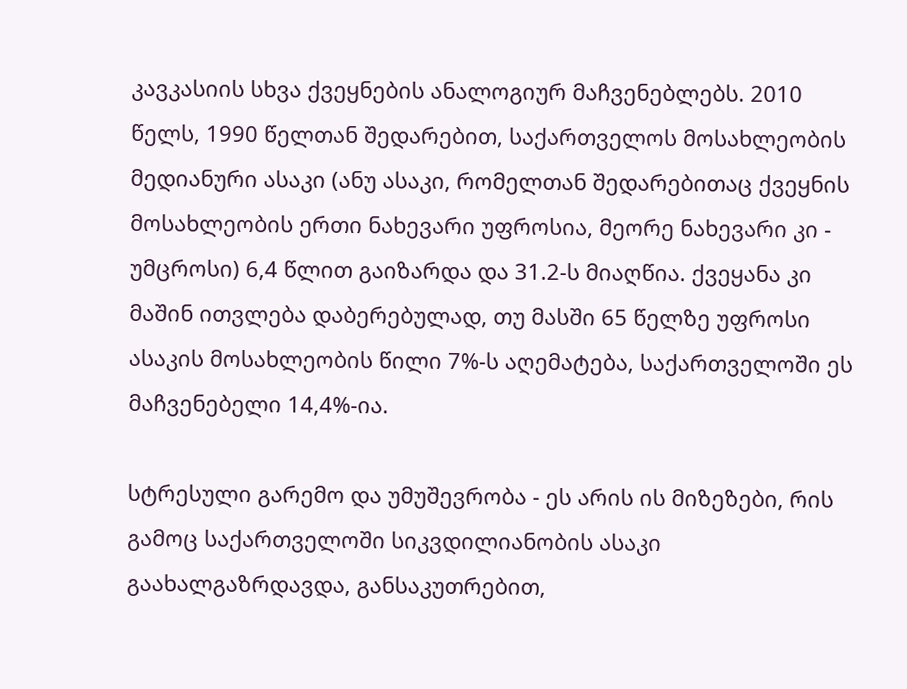კავკასიის სხვა ქვეყნების ანალოგიურ მაჩვენებლებს. 2010 წელს, 1990 წელთან შედარებით, საქართველოს მოსახლეობის მედიანური ასაკი (ანუ ასაკი, რომელთან შედარებითაც ქვეყნის მოსახლეობის ერთი ნახევარი უფროსია, მეორე ნახევარი კი - უმცროსი) 6,4 წლით გაიზარდა და 31.2-ს მიაღწია. ქვეყანა კი მაშინ ითვლება დაბერებულად, თუ მასში 65 წელზე უფროსი ასაკის მოსახლეობის წილი 7%-ს აღემატება, საქართველოში ეს მაჩვენებელი 14,4%-ია.

სტრესული გარემო და უმუშევრობა - ეს არის ის მიზეზები, რის გამოც საქართველოში სიკვდილიანობის ასაკი გაახალგაზრდავდა, განსაკუთრებით,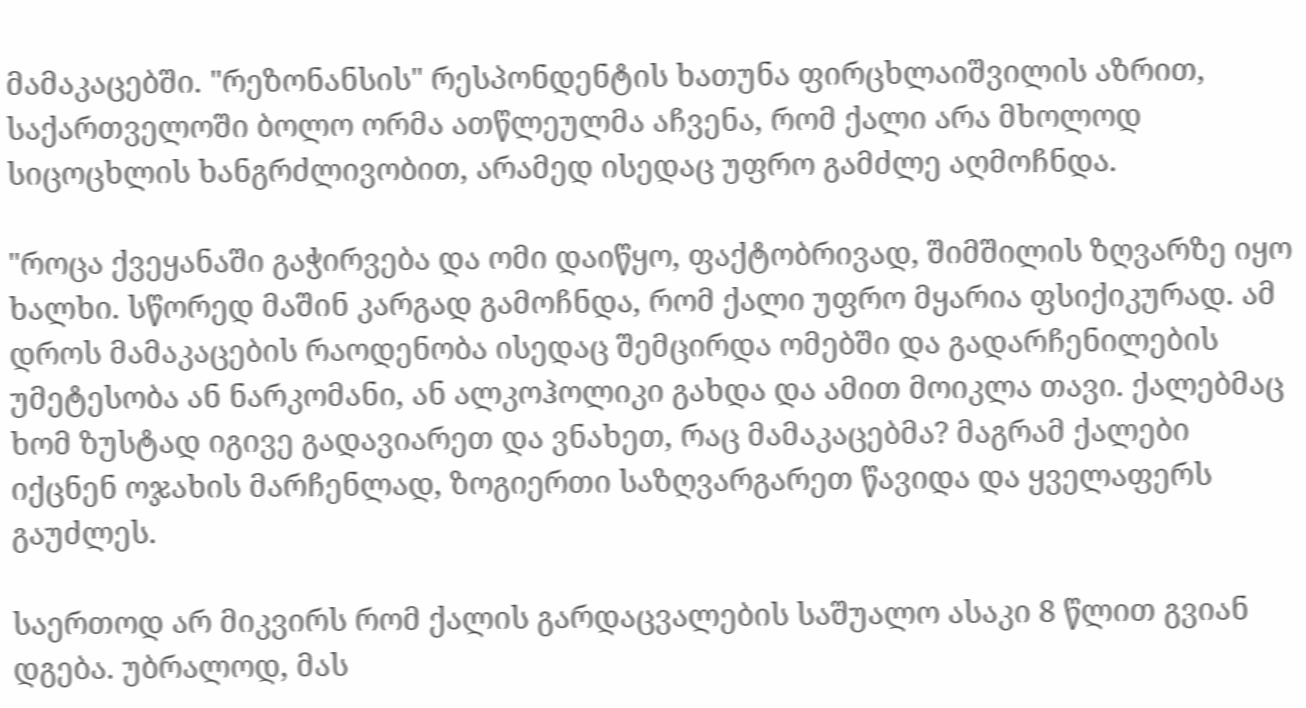მამაკაცებში. "რეზონანსის" რესპონდენტის ხათუნა ფირცხლაიშვილის აზრით, საქართველოში ბოლო ორმა ათწლეულმა აჩვენა, რომ ქალი არა მხოლოდ სიცოცხლის ხანგრძლივობით, არამედ ისედაც უფრო გამძლე აღმოჩნდა.

"როცა ქვეყანაში გაჭირვება და ომი დაიწყო, ფაქტობრივად, შიმშილის ზღვარზე იყო ხალხი. სწორედ მაშინ კარგად გამოჩნდა, რომ ქალი უფრო მყარია ფსიქიკურად. ამ დროს მამაკაცების რაოდენობა ისედაც შემცირდა ომებში და გადარჩენილების უმეტესობა ან ნარკომანი, ან ალკოჰოლიკი გახდა და ამით მოიკლა თავი. ქალებმაც ხომ ზუსტად იგივე გადავიარეთ და ვნახეთ, რაც მამაკაცებმა? მაგრამ ქალები იქცნენ ოჯახის მარჩენლად, ზოგიერთი საზღვარგარეთ წავიდა და ყველაფერს გაუძლეს.

საერთოდ არ მიკვირს რომ ქალის გარდაცვალების საშუალო ასაკი 8 წლით გვიან დგება. უბრალოდ, მას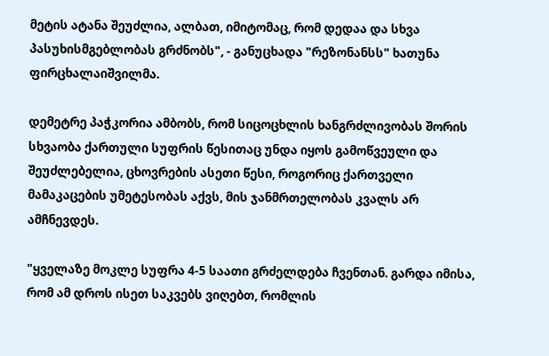მეტის ატანა შეუძლია, ალბათ, იმიტომაც, რომ დედაა და სხვა პასუხისმგებლობას გრძნობს", - განუცხადა "რეზონანსს" ხათუნა ფირცხალაიშვილმა.

დემეტრე პაჭკორია ამბობს, რომ სიცოცხლის ხანგრძლივობას შორის სხვაობა ქართული სუფრის წესითაც უნდა იყოს გამოწვეული და შეუძლებელია, ცხოვრების ასეთი წესი, როგორიც ქართველი მამაკაცების უმეტესობას აქვს, მის ჯანმრთელობას კვალს არ ამჩნევდეს.

"ყველაზე მოკლე სუფრა 4-5 საათი გრძელდება ჩვენთან. გარდა იმისა, რომ ამ დროს ისეთ საკვებს ვიღებთ, რომლის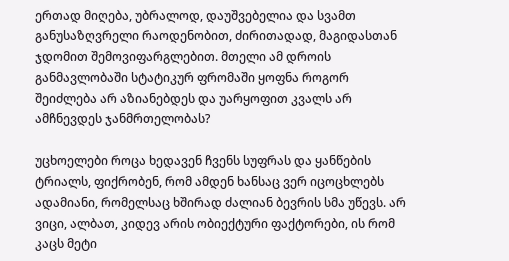ერთად მიღება, უბრალოდ, დაუშვებელია და სვამთ განუსაზღვრელი რაოდენობით, ძირითადად, მაგიდასთან ჯდომით შემოვიფარგლებით. მთელი ამ დროის განმავლობაში სტატიკურ ფრომაში ყოფნა როგორ შეიძლება არ აზიანებდეს და უარყოფით კვალს არ ამჩნევდეს ჯანმრთელობას?

უცხოელები როცა ხედავენ ჩვენს სუფრას და ყანწების ტრიალს, ფიქრობენ, რომ ამდენ ხანსაც ვერ იცოცხლებს ადამიანი, რომელსაც ხშირად ძალიან ბევრის სმა უწევს. არ ვიცი, ალბათ, კიდევ არის ობიექტური ფაქტორები, ის რომ კაცს მეტი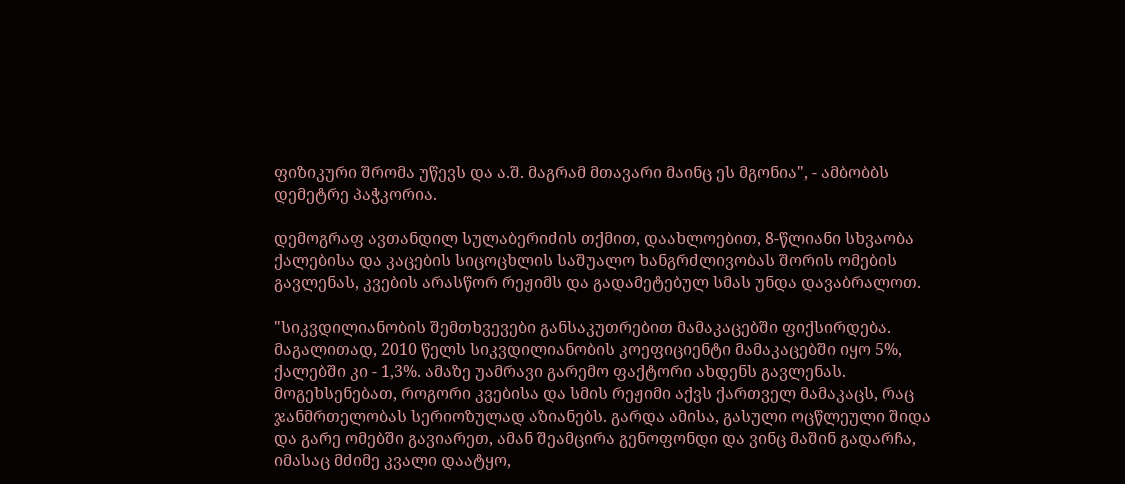ფიზიკური შრომა უწევს და ა.შ. მაგრამ მთავარი მაინც ეს მგონია", - ამბობბს დემეტრე პაჭკორია.

დემოგრაფ ავთანდილ სულაბერიძის თქმით, დაახლოებით, 8-წლიანი სხვაობა ქალებისა და კაცების სიცოცხლის საშუალო ხანგრძლივობას შორის ომების გავლენას, კვების არასწორ რეჟიმს და გადამეტებულ სმას უნდა დავაბრალოთ.

"სიკვდილიანობის შემთხვევები განსაკუთრებით მამაკაცებში ფიქსირდება. მაგალითად, 2010 წელს სიკვდილიანობის კოეფიციენტი მამაკაცებში იყო 5%, ქალებში კი - 1,3%. ამაზე უამრავი გარემო ფაქტორი ახდენს გავლენას. მოგეხსენებათ, როგორი კვებისა და სმის რეჟიმი აქვს ქართველ მამაკაცს, რაც ჯანმრთელობას სერიოზულად აზიანებს. გარდა ამისა, გასული ოცწლეული შიდა და გარე ომებში გავიარეთ, ამან შეამცირა გენოფონდი და ვინც მაშინ გადარჩა, იმასაც მძიმე კვალი დაატყო,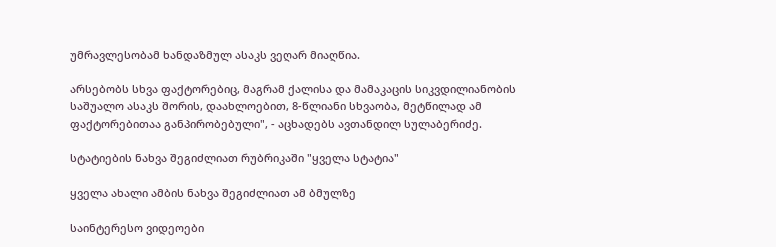უმრავლესობამ ხანდაზმულ ასაკს ვეღარ მიაღწია.

არსებობს სხვა ფაქტორებიც, მაგრამ ქალისა და მამაკაცის სიკვდილიანობის საშუალო ასაკს შორის, დაახლოებით, 8-წლიანი სხვაობა, მეტწილად ამ ფაქტორებითაა განპირობებული", - აცხადებს ავთანდილ სულაბერიძე.

სტატიების ნახვა შეგიძლიათ რუბრიკაში "ყველა სტატია"

ყველა ახალი ამბის ნახვა შეგიძლიათ ამ ბმულზე

საინტერესო ვიდეოები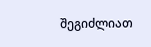შეგიძლიათ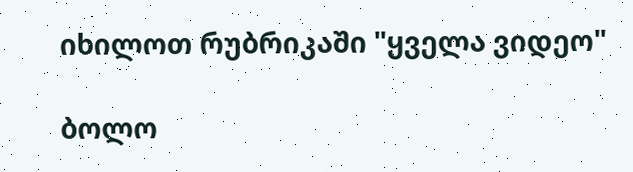იხილოთ რუბრიკაში "ყველა ვიდეო"

ბოლო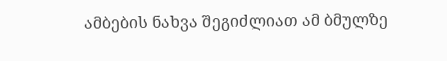ამბების ნახვა შეგიძლიათ ამ ბმულზე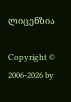ლიცენზია

Copyright © 2006-2026 by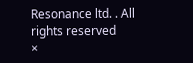Resonance ltd. . All rights reserved
×